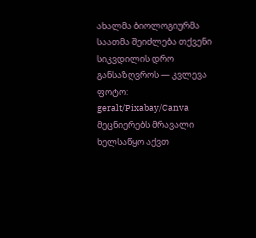ახალმა ბიოლოგიურმა საათმა შეიძლება თქვენი სიკვდილის დრო განსაზღვროს — კვლევა
ფოტო: geralt/Pixabay/Canva
მეცნიერებს მრავალი ხელსაწყო აქვთ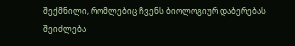შექმნილი, რომლებიც ჩვენს ბიოლოგიურ დაბერებას შეიძლება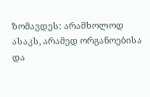ზომავდეს: არამხოლოდ ასაკს, არამედ ორგანოებისა და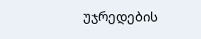უჯრედების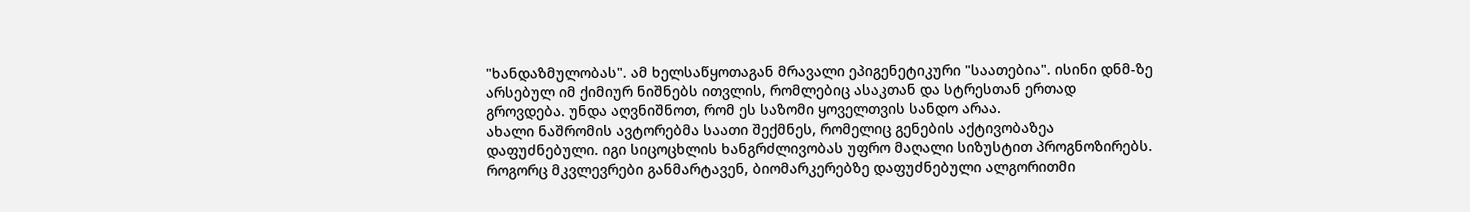"ხანდაზმულობას". ამ ხელსაწყოთაგან მრავალი ეპიგენეტიკური "საათებია". ისინი დნმ-ზე არსებულ იმ ქიმიურ ნიშნებს ითვლის, რომლებიც ასაკთან და სტრესთან ერთად გროვდება. უნდა აღვნიშნოთ, რომ ეს საზომი ყოველთვის სანდო არაა.
ახალი ნაშრომის ავტორებმა საათი შექმნეს, რომელიც გენების აქტივობაზეა დაფუძნებული. იგი სიცოცხლის ხანგრძლივობას უფრო მაღალი სიზუსტით პროგნოზირებს.
როგორც მკვლევრები განმარტავენ, ბიომარკერებზე დაფუძნებული ალგორითმი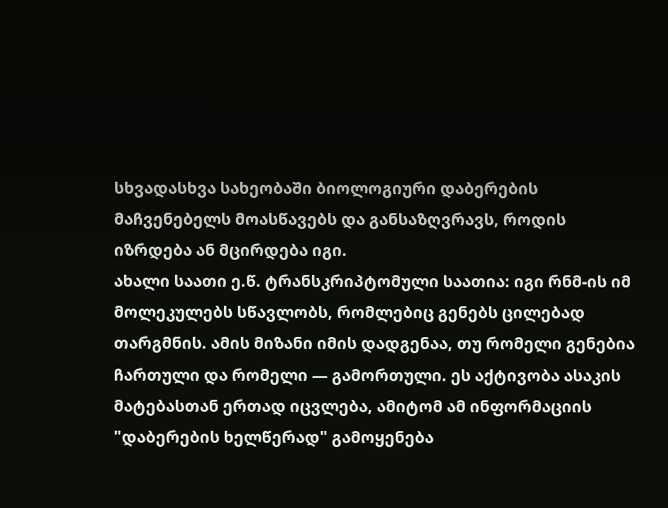სხვადასხვა სახეობაში ბიოლოგიური დაბერების მაჩვენებელს მოასწავებს და განსაზღვრავს, როდის იზრდება ან მცირდება იგი.
ახალი საათი ე.წ. ტრანსკრიპტომული საათია: იგი რნმ-ის იმ მოლეკულებს სწავლობს, რომლებიც გენებს ცილებად თარგმნის. ამის მიზანი იმის დადგენაა, თუ რომელი გენებია ჩართული და რომელი — გამორთული. ეს აქტივობა ასაკის მატებასთან ერთად იცვლება, ამიტომ ამ ინფორმაციის "დაბერების ხელწერად" გამოყენება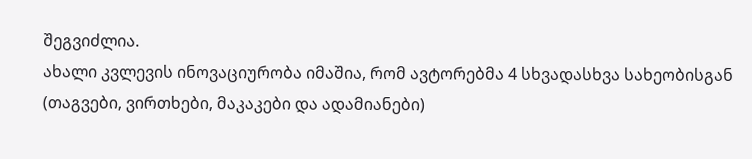შეგვიძლია.
ახალი კვლევის ინოვაციურობა იმაშია, რომ ავტორებმა 4 სხვადასხვა სახეობისგან (თაგვები, ვირთხები, მაკაკები და ადამიანები)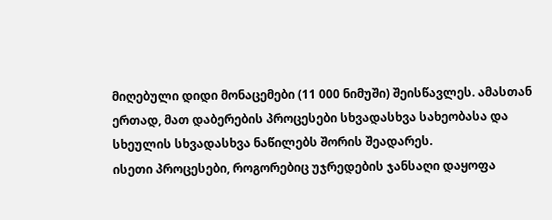მიღებული დიდი მონაცემები (11 000 ნიმუში) შეისწავლეს. ამასთან ერთად, მათ დაბერების პროცესები სხვადასხვა სახეობასა და სხეულის სხვადასხვა ნაწილებს შორის შეადარეს.
ისეთი პროცესები, როგორებიც უჯრედების ჯანსაღი დაყოფა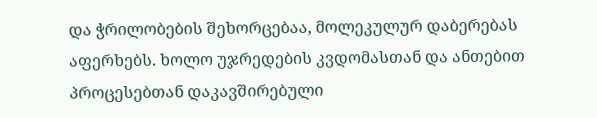და ჭრილობების შეხორცებაა, მოლეკულურ დაბერებას აფერხებს. ხოლო უჯრედების კვდომასთან და ანთებით პროცესებთან დაკავშირებული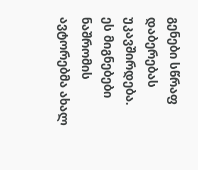გენები სწრაფ დაბერებას უკავშირდება.
ეს მიგნებები ნაშრომის ავტორებმა ახალ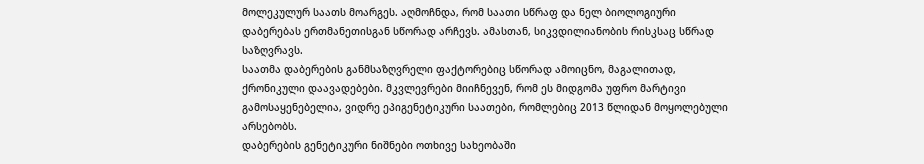მოლეკულურ საათს მოარგეს. აღმოჩნდა, რომ საათი სწრაფ და ნელ ბიოლოგიური დაბერებას ერთმანეთისგან სწორად არჩევს. ამასთან, სიკვდილიანობის რისკსაც სწრად საზღვრავს.
საათმა დაბერების განმსაზღვრელი ფაქტორებიც სწორად ამოიცნო, მაგალითად, ქრონიკული დაავადებები. მკვლევრები მიიჩნევენ, რომ ეს მიდგომა უფრო მარტივი გამოსაყენებელია, ვიდრე ეპიგენეტიკური საათები, რომლებიც 2013 წლიდან მოყოლებული არსებობს.
დაბერების გენეტიკური ნიშნები ოთხივე სახეობაში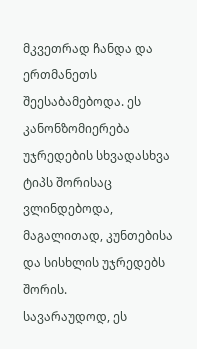მკვეთრად ჩანდა და ერთმანეთს შეესაბამებოდა. ეს კანონზომიერება უჯრედების სხვადასხვა ტიპს შორისაც ვლინდებოდა, მაგალითად, კუნთებისა და სისხლის უჯრედებს შორის.
სავარაუდოდ, ეს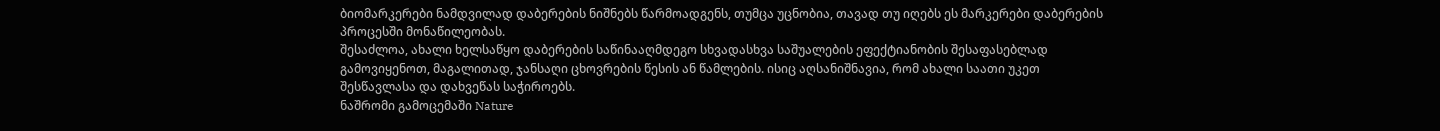ბიომარკერები ნამდვილად დაბერების ნიშნებს წარმოადგენს, თუმცა უცნობია, თავად თუ იღებს ეს მარკერები დაბერების პროცესში მონაწილეობას.
შესაძლოა, ახალი ხელსაწყო დაბერების საწინააღმდეგო სხვადასხვა საშუალების ეფექტიანობის შესაფასებლად გამოვიყენოთ, მაგალითად, ჯანსაღი ცხოვრების წესის ან წამლების. ისიც აღსანიშნავია, რომ ახალი საათი უკეთ შესწავლასა და დახვეწას საჭიროებს.
ნაშრომი გამოცემაში Nature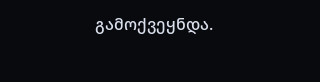გამოქვეყნდა.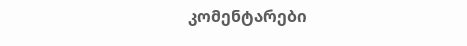კომენტარები